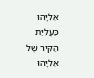אֵלִיָּהוּ
כַּעֲלִיַּת
הַקִּיר שֶׁל
אֵלִיָּהוּ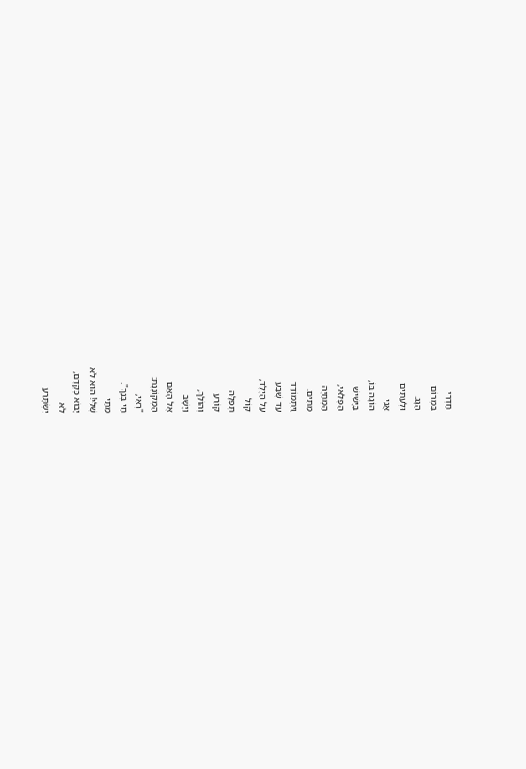חַדְרִי
בִּמְרוֹם
הַגָּג.
וּלְעִתִּים
אֲנִי
הוֹגָה בּוֹ,
בַּיָּשִׁישׁ
הַפֶּלִאי,
הַמְחַיֶּה
מֵתִים.
וַיִתְמוֹדֵד
עַד שֶׁבַע
עַל הַיֶּלֶד,
קוֹל
תְּפִלָּה
קוֹרֵעַ
וְהוֹלֵךְ,
וַיָּשָׁב
אֶל הָאֵם
הַמְקוֹנֶנֶת:
"רְאִי,
חַי בְּנֵךְ".
מֵתַי
שֶׁלִּי! הוּא לֹא
יָבוֹא כְּקֶדֶם,
לֹא
יִשְׂתָּרֵעַ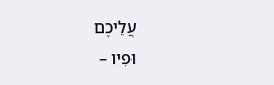עֲלֵיכֶם
וּפִיו –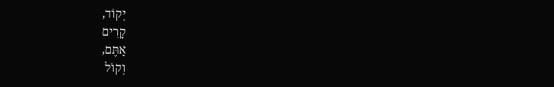יְקוֹד,
קָרִים
אַתֶּם,
וְקוֹל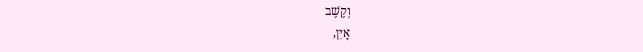וְקֶשֶׁב
אָיִן,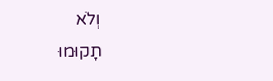וְלֹא
תָקוּמוּ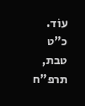עוֹד.
כ"ט
טבת, תרפ"ח